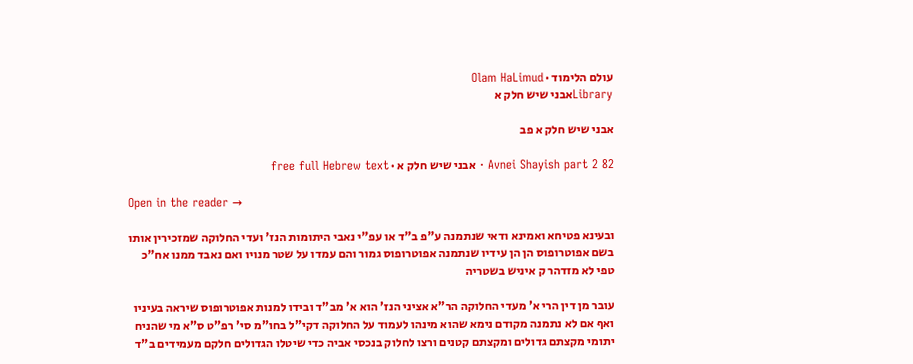עולם הלימוד · Olam HaLimud
Libraryאבני שיש חלק א

אבני שיש חלק א פב

Avnei Shayish part 2 82 · אבני שיש חלק א · free full Hebrew text

Open in the reader →

ובעינא פטיחא ואמינא ודאי שנתמנה ע"פ ב"ד או עפ"י נאבי היתומות הנז' ועדי החלוקה שמזכירין אותו בשם אפוטרופוס הן הן עידיו שנתמנה אפוטרופוס גמור והם עמדו על שטר מנויו ואם נאבד ממנו אח"כ טפי לא מזדהר ק איניש בשטריה

עובר מן דין הרי א' מעדי החלוקה הר"א אציני הנז' הוא א' מב"ד ובידו למנות אפוטרופוס שיראה בעיניו ואף אם לא נתמנה מקודם נימא שהוא מינהו לעמוד על החלוקה דקי"ל בחו"מ סי' רפ"ט ס"א מי שהניח יתומי מקצתם גדולים ומקצתם קטנים ורצו לחלוק בנכסי אביה כדי שיטלו הגדולים חלקם מעמידים ב"ד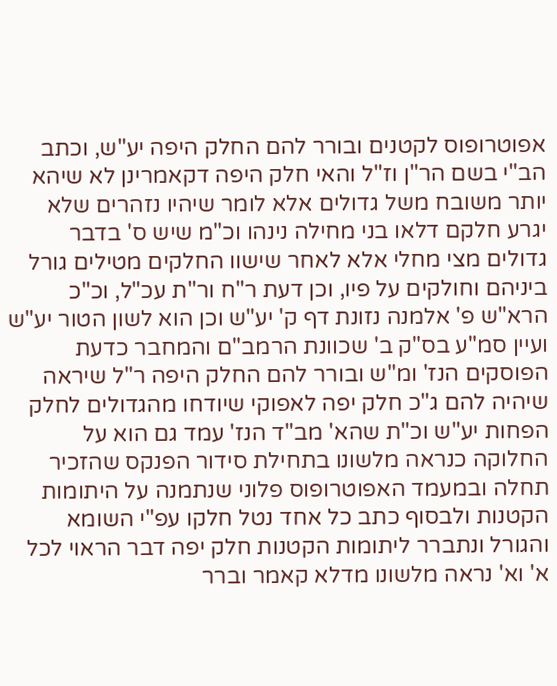אפוטרופוס לקטנים ובורר להם החלק היפה יע"ש, וכתב הב"י בשם הר"ן וז"ל והאי חלק היפה דקאמרינן לא שיהא יותר משובח משל גדולים אלא לומר שיהיו נזהרים שלא יגרע חלקם דלאו בני מחילה נינהו וכ"מ שיש ס' בדבר גדולים מצי מחלי אלא לאחר שישוו החלקים מטילים גורל ביניהם וחולקים על פיו, וכן דעת ר"ח ור"ת עכ"ל, וכ"כ הרא"ש פ' אלמנה נזונת דף ק' יע"ש וכן הוא לשון הטור יע"ש ועיין סמ"ע בס"ק ב' שכוונת הרמב"ם והמחבר כדעת הפוסקים הנז' ומ"ש ובורר להם החלק היפה ר"ל שיראה שיהיה להם ג"כ חלק יפה לאפוקי שיודחו מהגדולים לחלק הפחות יע"ש וכ"ת שהא' מב"ד הנז' עמד גם הוא על החלוקה כנראה מלשונו בתחילת סידור הפנקס שהזכיר תחלה ובמעמד האפוטרופוס פלוני שנתמנה על היתומות הקטנות ולבסוף כתב כל אחד נטל חלקו עפ"י השומא והגורל ונתברר ליתומות הקטנות חלק יפה דבר הראוי לכל א' וא' נראה מלשונו מדלא קאמר וברר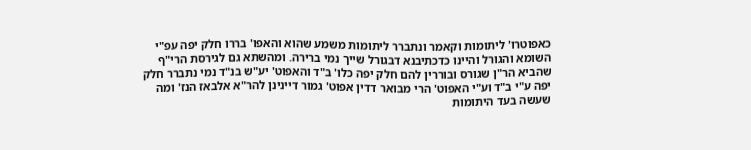כאפוטרו' ליתומות וקאמר ונתברר ליתומות משמע שהוא והאפו' בררו חלק יפה עפ"י השומא והגורל והיינו כדכתיבנא דבגורל שייך נמי ברירה. ומהשתא גם לגירסת הרי"ף שהביא הר"ן שגורס ובוררין להם חלק יפה כלו' ב"ד והאפוט' יע"ש בנ"ד נמי נתברר חלק יפה ע"י ב"ד וע"י האפוט' הרי מבואר דדין אפוט' גמור דיינינן להר"א אלבאז הנז' ומה שעשה בעד היתומות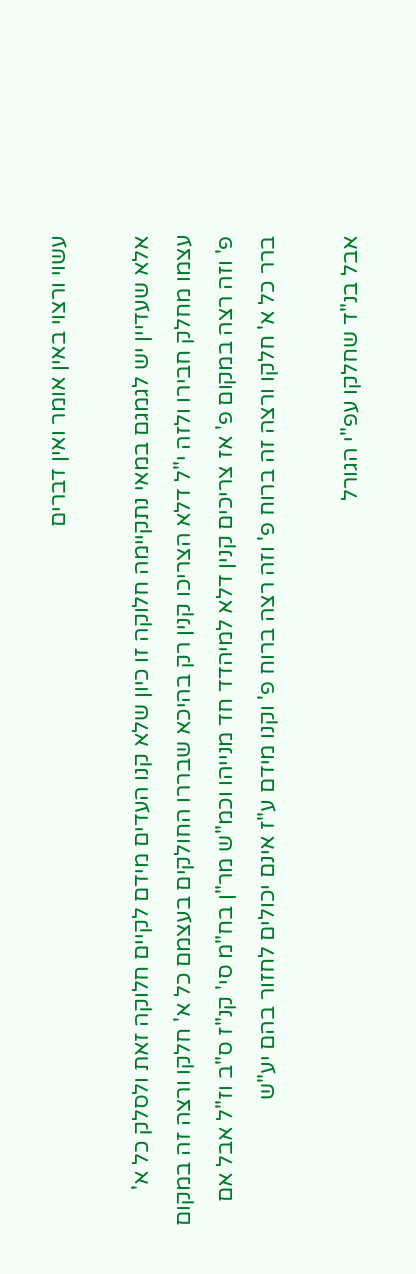עשוי ורצוי באין אומר ואין דברים

אלא שעדיין יש לגמגם במאי נתקיימה חלוקה זו כיון שלא קנו העדים מידם לקיים חלוקה זאת ולסלק כל א' עצמו מחלק חבירו ולזה י"ל דלא הצריכו קנין רק בהיכא שבררו החולקים בעצמם כל א' חלקו ורצה זה במקום פ' וזה רצה במקום פ' אז צריכים קנין דלא למיהדד חד מנייהו וכמ"ש מר"ן בח"מ סי' קנ"ז ס"ב וז"ל אבל אם ברר כל א' חלקו ורצה זה ברוח פ' וזה רצה ברוח פ' וקנו מידם ע"ז אינם יכולים לחזור בהם יע"ש

אבל בנ"ד שחלקו עפ"י הגורל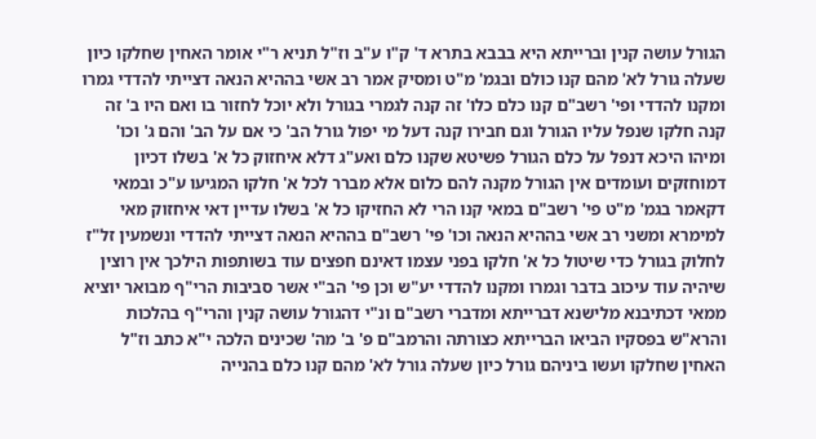הגורל עושה קנין וברייתא היא בבבא בתרא ד' ק"ו ע"ב וז"ל תניא ר"י אומר האחין שחלקו כיון שעלה גורל לא' מהם קנו כולם ובגמ' מ"ט ומסיק אמר רב אשי בההיא הנאה דצייתי להדדי גמרו ומקנו להדדי ופי' רשב"ם קנו כלם כלו' זה קנה לגמרי בגורל ולא יוכל לחזור בו ואם היו ב' זה קנה חלקו שנפל עליו הגורל וגם חבירו קנה דעל מי יפול גורל הב' כי אם על הב' והם ג' וכו' ומיהו היכא דנפל על כלם הגורל פשיטא שקנו כלם ואע"ג דלא איחזוק כל א' בשלו דכיון דמוחזקים ועומדים אין הגורל מקנה להם כלום אלא מברר לכל א' חלקו המגיעו ע"כ ובמאי דקאמר בגמ' מ"ט פי' רשב"ם במאי קנו הרי לא החזיקו כל א' בשלו עדיין דאי איחזוק מאי למימרא ומשני רב אשי בההיא הנאה וכו' פי' רשב"ם בההיא הנאה דצייתי להדדי ונשמעין זל"ז לחלוק בגורל כדי שיטול כל א' חלקו בפני עצמו דאינם חפצים עוד בשותפות הילכך אין רוצין שיהיה עוד עיכוב בדבר וגמרו ומקנו להדדי יע"ש וכן פי' הב"י אשר סביבות הרי"ף מבואר יוציא ממאי דכתיבנא מלישנא דברייתא ומדברי רשב"ם ונ"י דהגורל עושה קנין והרי"ף בהלכות והרא"ש בפסקיו הביאו הברייתא כצורתה והרמב"ם פ' ב' מה' שכינים הלכה י"א כתב וז"ל האחין שחלקו ועשו ביניהם גורל כיון שעלה גורל לא' מהם קנו כלם בהנייה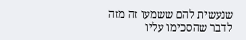שנעשית להם ששמעו זה מזה לדבר שהסכימו עליו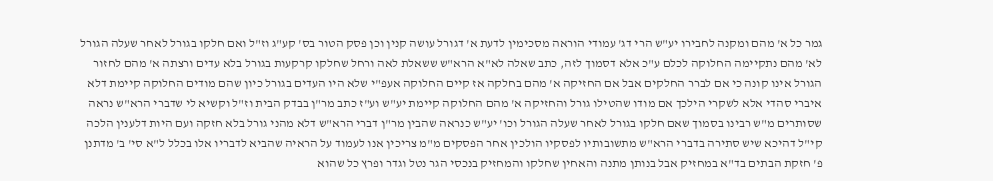גמר כל א' מהם ומקנה לחבירו יע"ש הרי דג' עמודי הוראה מסכימין לדעת א' דגורל עושה קנין וכן פסק הטור בס' קע"ג וז"ל ואם חלקו בגורל לאחר שעלה הגורל לא' מהם נתקיימה החלוקה לכלם ע"כ אלא דסמוך לזה, כתב שאלה לא"א הרא"ש ששאלת לאה ורחל שחלקו קרקעות בגורל בלא עדים ורצתה א' מהם לחזור הגורל אינו קונה כי אם לברר החלקים אבל אם החזיקה א' מהם בחלקה אז קיים החלוקה אעפ"י שלא היו העדים בגורל כיון שהם מודים החלוקה קיימת דלא איברי סהדי אלא לשקרי הילכך אם מודו שהטילו גורל והחזיקה א' מהם החלוקה קיימת יע"ש וע"ז כתב מר"ן בבדק הבית וז"ל וקשיא לי שדברי הרא"ש נראה שסותרים מ"ש רבינו בסמוך שאם חלקו בגורל לאחר שעלה הגורל וכו' יע"ש כנראה שהבין מר"ן דברי הרא"ש דלא מהני גורל בלא חזקה ועם היות דלענין הלכה קי"ל דהיכא שיש סתירה בדברי הרא"ש מתשובותיו לפסקיו הולכין אחר הפסקים מ"מ צריכין אנו לעמוד על הראיה שהביא לדבריו אלו בכלל ל"א סי' ב' מדתנן פ' חזקת הבתים בד"א במחזיק אבל בנותן מתנה והאחין שחלקו והמחזיק בנכסי הגר נטל וגדר ופרץ כל שהוא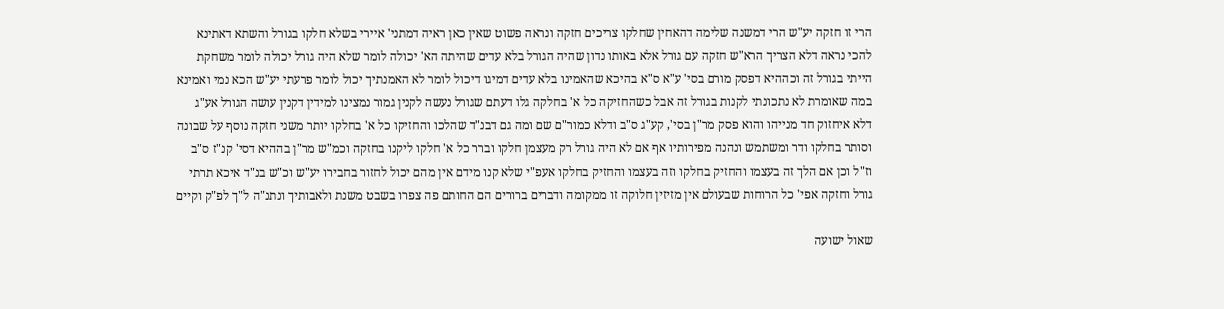הרי זו חזקה יע"ש הרי דמשנה שלימה דהאחין שחלקו צריכים חזקה ונראה פשוט שאין כאן ראיה דמתני' איירי בשלא חלקו בגורל והשתא דאתינא להכי נראה דלא הצריך הרא"ש חזקה עם גורל אלא באותו נדון שהיה הגורל בלא עדים שהיתה הא' יכולה לומר שלא היה גורל יכולה לומר משחקת הייתי בגורל זה וכההיא דפסק מורם בסי' ע"א ס"א בהיכא שהאמינו בלא עדים דמיגו דיכול לומר לא האמנתיך יכול לומר פרעתי יע"ש הכא נמי ואמינא במה שאומרת לא נתכונתי לקנות בגורל זה אבל כשהחזיקה כל א' בחלקה גלו דעתם שגורל נעשה לקנין גמור נמצינו למידין דקנין עושה הגורל אע"ג דלא איחזוק חד מנייהו והוא פסק מר"ן בסי', קע"ג ס"ב ודלא כמור"ם שם ומה גם דבנ"ד שהלכו והחזיקו כל א' בחלקו יותר משני חזקה נוסף על שבונה וסותר בחלקו ודר ומשתמש ונהנה מפירותיו אף אם לא היה גורל רק מעצמן חלקו וברר כל א' חלקו ליקנו בחזקה וכמ"ש מר"ן בההיא דסי' קנ"ז ס"ב וז"ל וכן אם הלך זה בעצמו והחזיק בחלקו וזה בעצמו והחזיק בחלקו אעפ"י שלא קנו מידם אין מהם יכול לחזור בחבירו יע"ש וכ"ש בנ"ד איכא תרתי גורל וחזקה אפי' כל הרוחות שבעולם אין מזיזין חלוקה זו ממקומה ודברים ברורים הם החותם פה צפרו בשבט משנת ולאבותיך ונתנ"ה ל"ך לפ"ק וקיים

שאול ישועה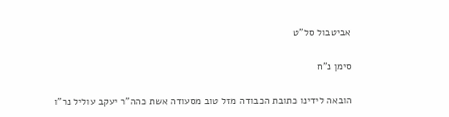אביטבול סל"ט

סימן נ"ח

הובאה לידינו כתובת הכבודה מזל טוב מסעודה אשת כהה"ר יעקב עוליל נר"ו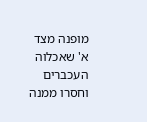מופנה מצד א' שאכלוה העכברים וחסרו ממנה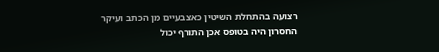רצועה בהתחלת השיטין כאצבעיים מן הכתב ועיקר החסרון היה בטופס אכן התורף יכול